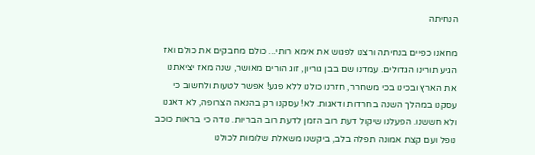הנחיתה

מחאנו כפיים בנחיתה ורצנו לפגוש את אימא רותי... כולם מחבקים את כולם ואז הגיע תורינו הגדולים. עמדנו שם בבן גוריון, זוג הורים מאושר, שנה מאז יציאתנו את הארץ ובכינו בכי משחרר, חזרנו כולנו ללא פגע! אפשר לטעות ולחשוב כי עסקנו במהלך השנה בחרדות ודאגות. לא! עסקנו רק בהנאה הצרופה, לא דאגנו ולא חששנו. הפעלנו שיקול דעת רוב הזמן לדעת רוב הבריות. נודה כי בראות כוכב נופל ועם קצת אמונה תפלה בלב, ביקשנו משאלת שלומות לכולנו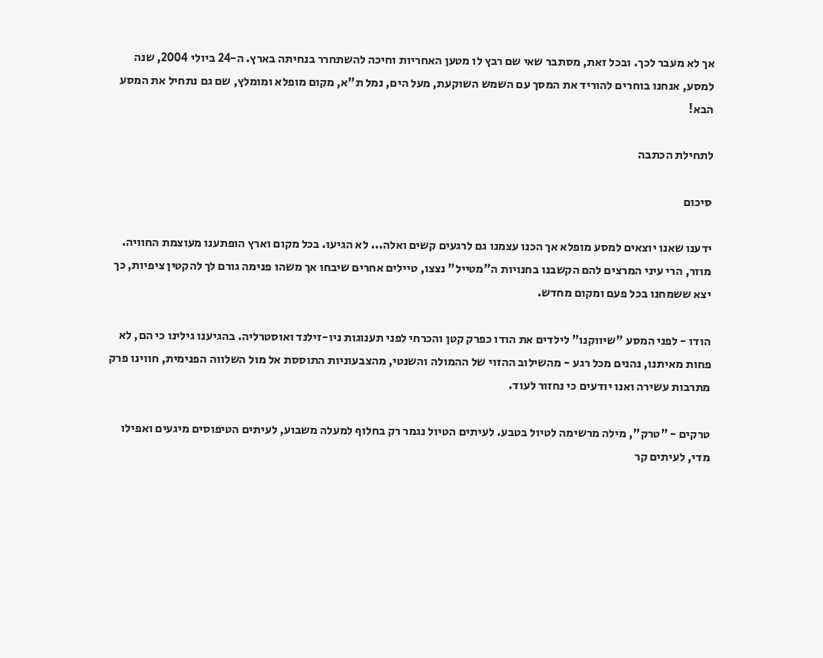אך לא מעבר לכך. ובכל זאת, מסתבר שאי שם רבץ לו מטען האחריות וחיכה להשתחרר בנחיתה בארץ. ה-24 ביולי 2004, שנה למסע, אנחנו בוחרים להוריד את המסך עם השמש השוקעת, מעל הים, נמל ת"א, מקום מופלא ומומלץ, שם גם נתחיל את המסע הבא!

לתחילת הכתבה

סיכום

ידענו שאנו יוצאים למסע מופלא אך הכנו עצמנו גם לרגעים קשים ואלה... לא הגיעו. בכל מקום וארץ הופתענו מעוצמת החוויה. מוזר, הרי עיני המרצים להם הקשבנו בחנויות ה"מטייל" נצצו, טיילים אחרים שיבחו אך משהו פנימה גורם לך להקטין ציפיות, כך יצא ששמחנו בכל פעם ומקום מחדש.

הודו - לפני המסע "שיווקנו" לילדים את הודו כפרק קטן והכרחי לפני תענוגות ניו-זילנד ואוסטרליה. בהגיענו גילינו כי הם, לא פחות מאיתנו, נהנים מכל רגע - מהשילוב ההזוי של ההמולה והשנטי, מהצבעוניות התוססת אל מול השלווה הפנימית, חווינו פרק מתרבות עשירה ואנו יודעים כי נחזור לעוד.

טרקים - "טרק", מילה מרשימה לטיול בטבע. לעיתים הטיול נגמר רק בחלוף למעלה משבוע, לעיתים הטיפוסים מיגעים ואפילו מדי, לעיתים קר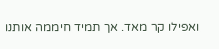ואפילו קר מאד. אך תמיד חיממה אותנו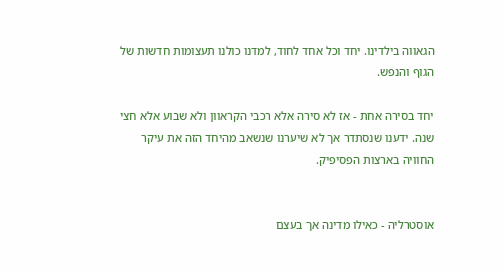הגאווה בילדינו. יחד וכל אחד לחוד, למדנו כולנו תעצומות חדשות של הגוף והנפש.

יחד בסירה אחת - אז לא סירה אלא רכבי הקראוון ולא שבוע אלא חצי שנה. ידענו שנסתדר אך לא שיערנו שנשאב מהיחד הזה את עיקר החוויה בארצות הפסיפיק.


אוסטרליה - כאילו מדינה אך בעצם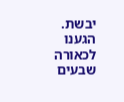יבשת. הגענו לכאורה שבעים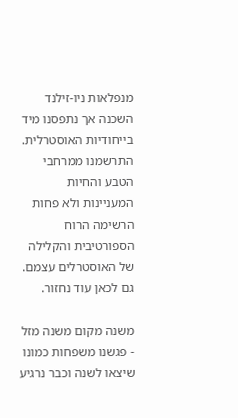מנפלאות ניו-זילנד השכנה אך נתפסנו מיד בייחודיות האוסטרלית. התרשמנו ממרחבי הטבע והחיות המעניינות ולא פחות הרשימה הרוח הספורטיבית והקלילה של האוסטרלים עצמם. גם לכאן עוד נחזור.

משנה מקום משנה מזל - פגשנו משפחות כמונו שיצאו לשנה וכבר נרגיע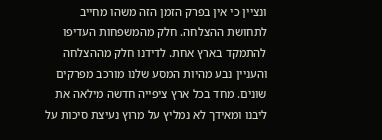ונציין כי אין בפרק הזמן הזה משהו מחייב לתחושת ההצלחה. חלק מהמשפחות העדיפו להתמקד בארץ אחת. לדידנו חלק מההצלחה והעניין נבע מהיות המסע שלנו מורכב מפרקים שונים. מחד בכל ארץ ציפייה חדשה מילאה את ליבנו ומאידך לא נמליץ על מרוץ נעיצת סיכות על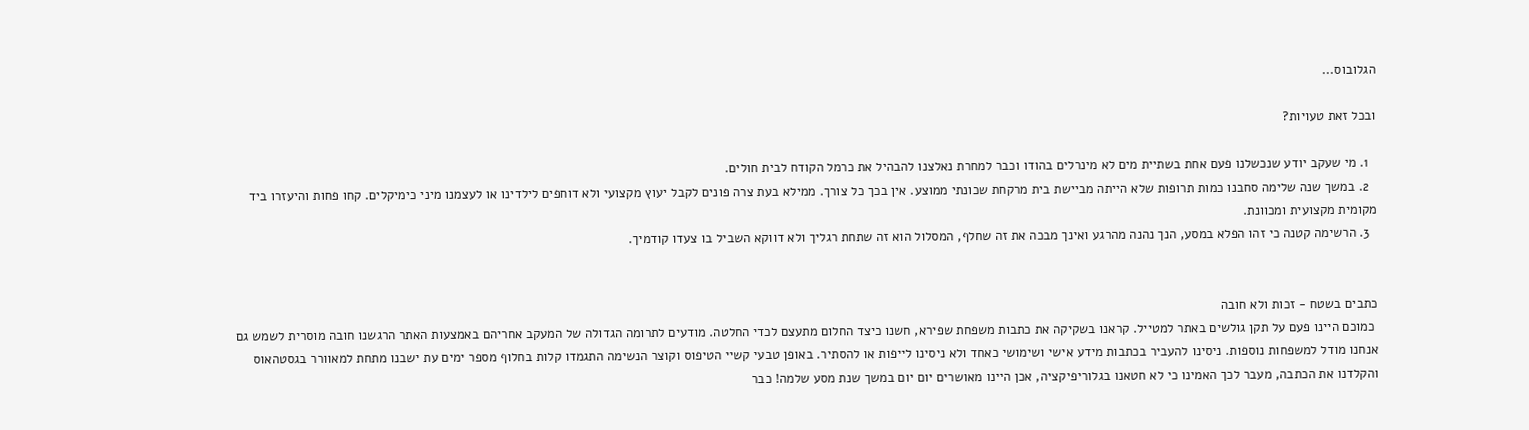הגלובוס...

ובכל זאת טעויות?

  1. מי שעקב יודע שנכשלנו פעם אחת בשתיית מים לא מינרלים בהודו וכבר למחרת נאלצנו להבהיל את כרמל הקודח לבית חולים.
  2. במשך שנה שלימה סחבנו כמות תרופות שלא הייתה מביישת בית מרקחת שכונתי ממוצע. אין בכך כל צורך. ממילא בעת צרה פונים לקבל יעוץ מקצועי ולא דוחפים לילדינו או לעצמנו מיני כימיקלים. קחו פחות והיעזרו ביד מקומית מקצועית ומכוונת.
  3. הרשימה קטנה כי זהו הפלא במסע, הנך נהנה מהרגע ואינך מבכה את זה שחלף, המסלול הוא זה שתחת רגליך ולא דווקא השביל בו צעדו קודמיך.


כתבים בשטח - זכות ולא חובה
 כמוכם היינו פעם על תקן גולשים באתר למטייל. קראנו בשקיקה את כתבות משפחת שפירא, חשנו כיצד החלום מתעצם לכדי החלטה. מודעים לתרומה הגדולה של המעקב אחריהם באמצעות האתר הרגשנו חובה מוסרית לשמש גם אנחנו מודל למשפחות נוספות. ניסינו להעביר בכתבות מידע אישי ושימושי כאחד ולא ניסינו לייפות או להסתיר. באופן טבעי קשיי הטיפוס וקוצר הנשימה התגמדו קלות בחלוף מספר ימים עת ישבנו מתחת למאוורר בגסטהאוס והקלדנו את הכתבה, מעבר לכך האמינו כי לא חטאנו בגלוריפיקציה, אכן היינו מאושרים יום יום במשך שנת מסע שלמה! כבר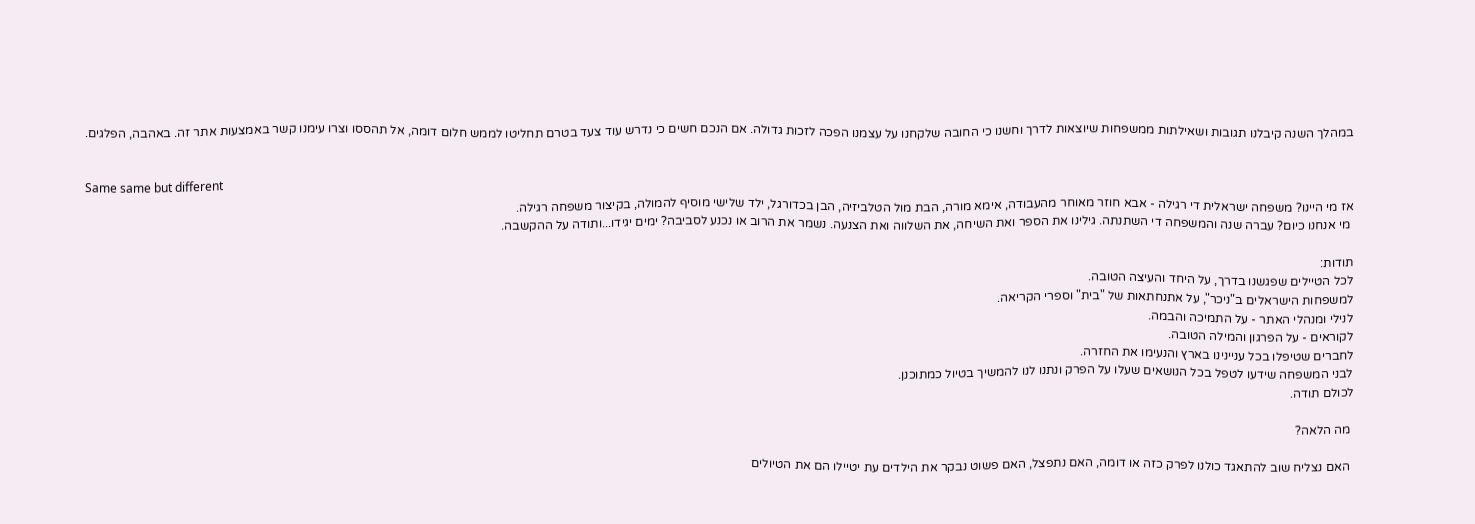במהלך השנה קיבלנו תגובות ושאילתות ממשפחות שיוצאות לדרך וחשנו כי החובה שלקחנו על עצמנו הפכה לזכות גדולה. אם הנכם חשים כי נדרש עוד צעד בטרם תחליטו לממש חלום דומה, אל תהססו וצרו עימנו קשר באמצעות אתר זה. באהבה, הפלגים.


Same same but different
אז מי היינו? משפחה ישראלית די רגילה - אבא חוזר מאוחר מהעבודה, אימא מורה, הבת מול הטלביזיה, הבן בכדורגל, ילד שלישי מוסיף להמולה, בקיצור משפחה רגילה.
 מי אנחנו כיום? עברה שנה והמשפחה די השתנתה. גילינו את הספר ואת השיחה, את השלווה ואת הצנעה. נשמר את הרוב או נכנע לסביבה? ימים יגידו...ותודה על ההקשבה.

תודות:
לכל הטיילים שפגשנו בדרך, על היחד והעיצה הטובה.
למשפחות הישראלים ב"ניכר", על אתנחתאות של "בית" וספרי הקריאה.
לנילי ומנהלי האתר - על התמיכה והבמה.
לקוראים - על הפרגון והמילה הטובה.
לחברים שטיפלו בכל עניינינו בארץ והנעימו את החזרה.
לבני המשפחה שידעו לטפל בכל הנושאים שעלו על הפרק ונתנו לנו להמשיך בטיול כמתוכנן.
לכולם תודה.

 מה הלאה?

 האם נצליח שוב להתאגד כולנו לפרק כזה או דומה, האם נתפצל, האם פשוט נבקר את הילדים עת יטיילו הם את הטיולים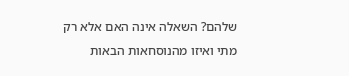שלהם? השאלה אינה האם אלא רק מתי ואיזו מהנוסחאות הבאות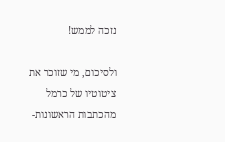נזכה לממש!

ולסיכום, מי שזוכר את ציטוטיו של כרמל מהכתבות הראשונות-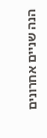הנה שניים אחרונים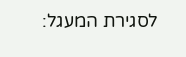לסגירת המעגל: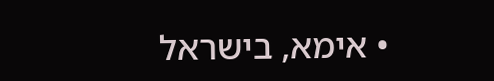• אימא, בישראל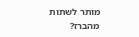מותר לשתות מהברז?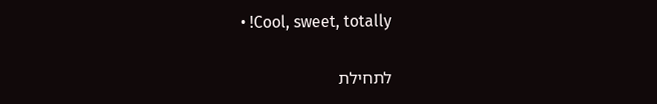• !Cool, sweet, totally

לתחילת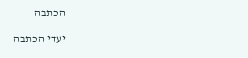הכתבה

יעדי הכתבה